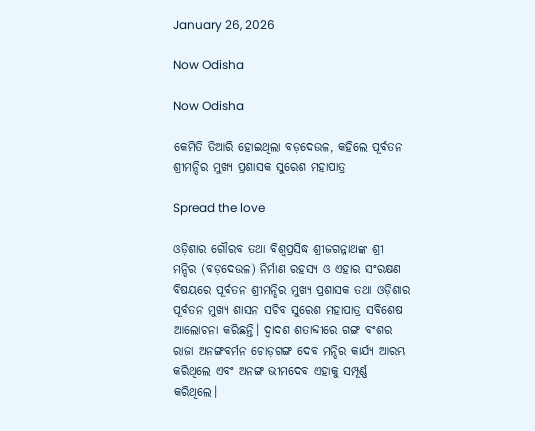January 26, 2026

Now Odisha

Now Odisha

କେମିତି ତିଆରି ହୋଇଥିଲା ବଡ଼ଦେଉଳ, କହିଲେ ପୂର୍ବତନ ଶ୍ରୀମନ୍ଦିର ମୁଖ୍ୟ ପ୍ରଶାସକ ସୁରେଶ ମହାପାତ୍ର

Spread the love

ଓଡ଼ିଶାର ଗୌରବ ତଥା ବିଶ୍ୱପ୍ରସିଦ୍ଧ ଶ୍ରୀଜଗନ୍ନାଥଙ୍କ ଶ୍ରୀ ମନ୍ଦିର (ବଡ଼ଦେଉଳ) ନିର୍ମାଣ ରହସ୍ୟ ଓ ଏହାର ସଂରକ୍ଷଣ ବିଷୟରେ ପୂର୍ବତନ ଶ୍ରୀମନ୍ଦିର ମୁଖ୍ୟ ପ୍ରଶାସକ ତଥା ଓଡ଼ିଶାର ପୂର୍ବତନ ମୁଖ୍ୟ ଶାସନ ସଚିବ ସୁରେଶ ମହାପାତ୍ର ସବିଶେଷ ଆଲୋଚନା କରିଛନ୍ତି। ଦ୍ୱାଦଶ ଶତାବ୍ଦୀରେ ଗଙ୍ଗ ବଂଶର ରାଜା ଅନଙ୍ଗବର୍ମନ ଚୋଡ଼ଗଙ୍ଗ ଦେବ ମନ୍ଦିର କାର୍ଯ୍ୟ ଆରମ୍ଭ କରିଥିଲେ ଏବଂ ଅନଙ୍ଗ ଭୀମଦେବ ଏହାକୁ ସମ୍ପୂର୍ଣ୍ଣ କରିଥିଲେ।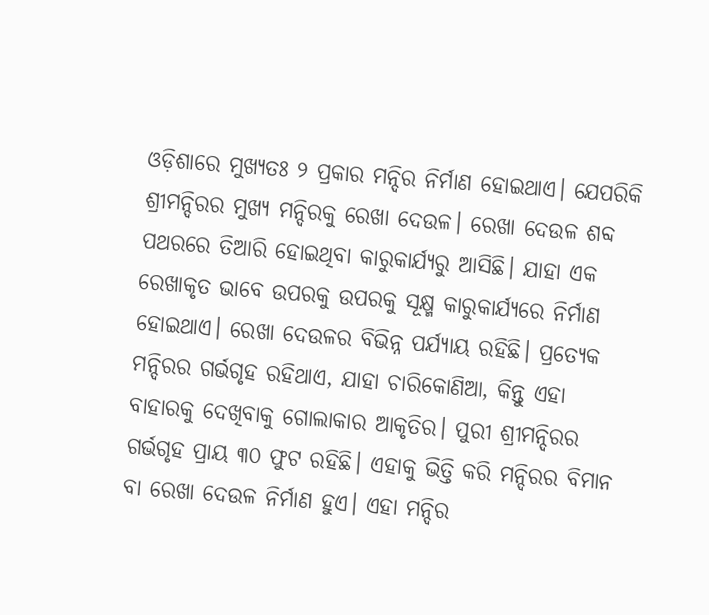ଓଡ଼ିଶାରେ ମୁଖ୍ୟତଃ ୨ ପ୍ରକାର ମନ୍ଦିର ନିର୍ମାଣ ହୋଇଥାଏ। ଯେପରିକି ଶ୍ରୀମନ୍ଦିରର ମୁଖ୍ୟ ମନ୍ଦିରକୁ ରେଖା ଦେଉଳ। ରେଖା ଦେଉଳ ଶବ୍ଦ ପଥରରେ ତିଆରି ହୋଇଥିବା କାରୁକାର୍ଯ୍ୟରୁ ଆସିଛି। ଯାହା ଏକ ରେଖାକୃତ ଭାବେ ଉପରକୁ ଉପରକୁ ସୂକ୍ଷ୍ମ କାରୁକାର୍ଯ୍ୟରେ ନିର୍ମାଣ ହୋଇଥାଏ। ରେଖା ଦେଉଳର ବିଭିନ୍ନ ପର୍ଯ୍ୟାୟ ରହିଛି। ପ୍ରତ୍ୟେକ ମନ୍ଦିରର ଗର୍ଭଗୃହ ରହିଥାଏ, ଯାହା ଚାରିକୋଣିଆ, କିନ୍ତୁ ଏହା ବାହାରକୁ ଦେଖିବାକୁ ଗୋଲାକାର ଆକୃତିର। ପୁରୀ ଶ୍ରୀମନ୍ଦିରର ଗର୍ଭଗୃହ ପ୍ରାୟ ୩୦ ଫୁଟ ରହିଛି। ଏହାକୁ ଭିତ୍ତି କରି ମନ୍ଦିରର ବିମାନ ବା ରେଖା ଦେଉଳ ନିର୍ମାଣ ହୁଏ। ଏହା ମନ୍ଦିର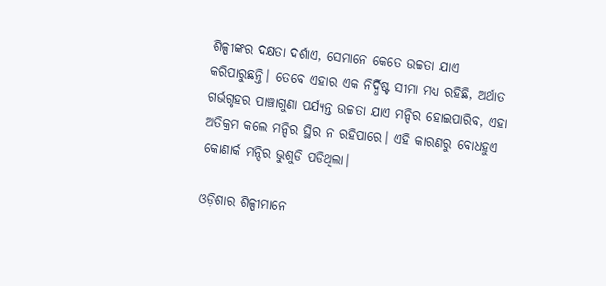ଶିଳ୍ପୀଙ୍କର ଦକ୍ଷତା ଦର୍ଶାଏ, ସେମାନେ କେତେ ଉଚ୍ଚତା ଯାଏ କରିପାରୁଛନ୍ତି। ତେବେ ଏହାର ଏକ ନିର୍ଦ୍ଧିଷ୍ଟ ସୀମା ମଧ୍ୟ ରହିଛି, ଅର୍ଥାତ ଗର୍ଭଗୃହର ପାଞ୍ଚାଗୁଣା ପର୍ଯ୍ୟନ୍ତ ଉଚ୍ଚତା ଯାଏ ମନ୍ଦିର ହୋଇପାରିବ, ଏହା ଅତିକ୍ରମ କଲେ ମନ୍ଦିର ସ୍ଥିର ନ ରହିପାରେ। ଏହି କାରଣରୁ ବୋଧହୁଏ କୋଣାର୍କ ମନ୍ଦିର ଭୁଶୁଡି ପଡିଥିଲା।

ଓଡ଼ିଶାର ଶିଳ୍ପୀମାନେ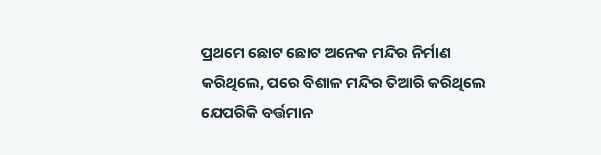ପ୍ରଥମେ ଛୋଟ ଛୋଟ ଅନେକ ମନ୍ଦିର ନିର୍ମାଣ କରିଥିଲେ, ପରେ ବିଶାଳ ମନ୍ଦିର ତିଆରି କରିଥିଲେ ଯେପରିକି ବର୍ତ୍ତମାନ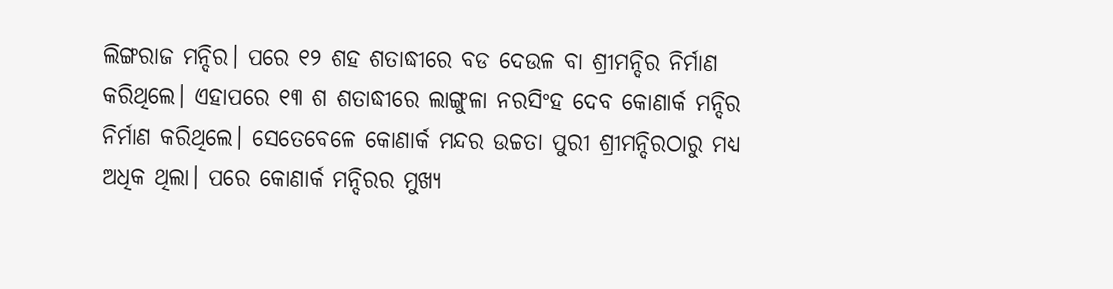ଲିଙ୍ଗରାଜ ମନ୍ଦିର। ପରେ ୧୨ ଶହ ଶତାଦ୍ଧୀରେ ବଡ ଦେଉଳ ବା ଶ୍ରୀମନ୍ଦିର ନିର୍ମାଣ କରିଥିଲେ। ଏହାପରେ ୧୩ ଶ ଶତାଦ୍ଧୀରେ ଲାଙ୍ଗୁଳା ନରସିଂହ ଦେବ କୋଣାର୍କ ମନ୍ଦିର ନିର୍ମାଣ କରିଥିଲେ। ସେତେବେଳେ କୋଣାର୍କ ମନ୍ଦର ଉଚ୍ଚତା ପୁରୀ ଶ୍ରୀମନ୍ଦିରଠାରୁ ମଧ୍ୟ ଅଧିକ ଥିଲା। ପରେ କୋଣାର୍କ ମନ୍ଦିରର ମୁଖ୍ୟ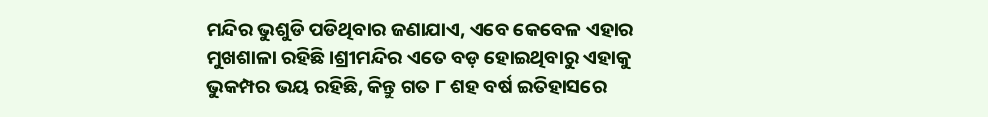ମନ୍ଦିର ଭୁଶୁଡି ପଡିଥିବାର ଜଣାଯାଏ, ଏବେ କେବେଳ ଏହାର ମୁଖଶାଳା ରହିଛି।ଶ୍ରୀମନ୍ଦିର ଏତେ ବଡ଼ ହୋଇଥିବାରୁ ଏହାକୁ ଭୁକମ୍ପର ଭୟ ରହିଛି, କିନ୍ତୁ ଗତ ୮ ଶହ ବର୍ଷ ଇତିହାସରେ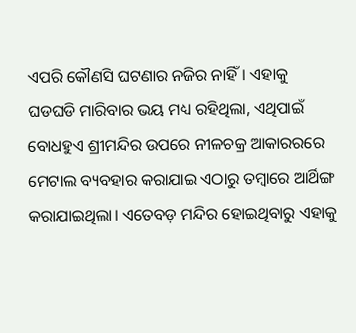ଏପରି କୌଣସି ଘଟଣାର ନଜିର ନାହିଁ। ଏହାକୁ ଘଡଘଡି ମାରିବାର ଭୟ ମଧ୍ୟ ରହିଥିଲା, ଏଥିପାଇଁ ବୋଧହୁଏ ଶ୍ରୀମନ୍ଦିର ଉପରେ ନୀଳଚକ୍ର ଆକାରରରେ ମେଟାଲ ବ୍ୟବହାର କରାଯାଇ ଏଠାରୁ ତମ୍ବାରେ ଆର୍ଥିଙ୍ଗ କରାଯାଇଥିଲା। ଏତେବଡ଼ ମନ୍ଦିର ହୋଇଥିବାରୁ ଏହାକୁ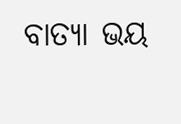ବାତ୍ୟା ଭୟ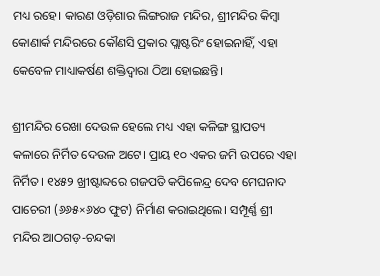ମଧ୍ୟ ରହେ। କାରଣ ଓଡ଼ିଶାର ଲିଙ୍ଗରାଜ ମନ୍ଦିର, ଶ୍ରୀମନ୍ଦିର କିମ୍ବା କୋଣାର୍କ ମନ୍ଦିରରେ କୌଣସି ପ୍ରକାର ପ୍ଲାଷ୍ଟରିଂ ହୋଇନାହିଁ, ଏହା କେବେଳ ମାଧ୍ୟାକର୍ଷଣ ଶକ୍ତିଦ୍ୱାରା ଠିଆ ହୋଇଛନ୍ତି।

ଶ୍ରୀମନ୍ଦିର ରେଖା ଦେଉଳ ହେଲେ ମଧ୍ୟ ଏହା କଳିଙ୍ଗ ସ୍ଥାପତ୍ୟ କଳାରେ ନିର୍ମିତ ଦେଉଳ ଅଟେ। ପ୍ରାୟ ୧୦ ଏକର ଜମି ଉପରେ ଏହା ନିର୍ମିତ। ୧୪୫୨ ଖ୍ରୀଷ୍ଟାବ୍ଦରେ ଗଜପତି କପିଳେନ୍ଦ୍ର ଦେବ ମେଘନାଦ ପାଚେରୀ (୬୬୫×୬୪୦ ଫୁଟ) ନିର୍ମାଣ କରାଇଥିଲେ। ସମ୍ପୂର୍ଣ୍ଣ ଶ୍ରୀ ମନ୍ଦିର ଆଠଗଡ଼-ଚନ୍ଦକା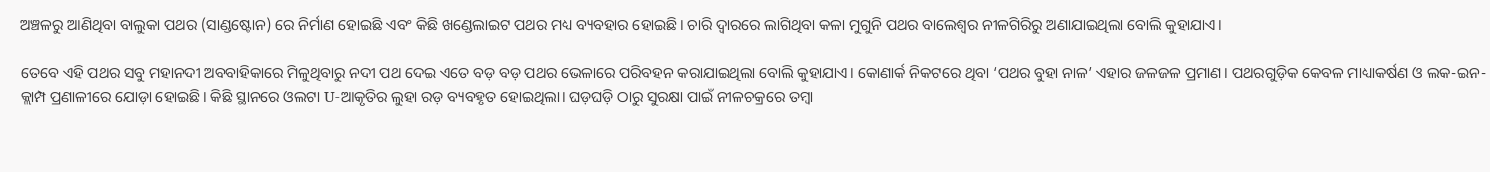ଅଞ୍ଚଳରୁ ଆଣିଥିବା ବାଲୁକା ପଥର (ସାଣ୍ଡଷ୍ଟୋନ) ରେ ନିର୍ମାଣ ହୋଇଛି ଏବଂ କିଛି ଖଣ୍ଡେଲାଇଟ ପଥର ମଧ୍ୟ ବ୍ୟବହାର ହୋଇଛି। ଚାରି ଦ୍ୱାରରେ ଲାଗିଥିବା କଳା ମୁଗୁନି ପଥର ବାଲେଶ୍ୱର ନୀଳଗିରିରୁ ଅଣାଯାଇଥିଲା ବୋଲି କୁହାଯାଏ।

ତେବେ ଏହି ପଥର ସବୁ ମହାନଦୀ ଅବବାହିକାରେ ମିଳୁଥିବାରୁ ନଦୀ ପଥ ଦେଇ ଏତେ ବଡ଼ ବଡ଼ ପଥର ଭେଳାରେ ପରିବହନ କରାଯାଇଥିଲା ବୋଲି କୁହାଯାଏ। କୋଣାର୍କ ନିକଟରେ ଥିବା ‘ପଥର ବୁହା ନାଳ’ ଏହାର ଜଳଜଳ ପ୍ରମାଣ। ପଥରଗୁଡ଼ିକ କେବଳ ମାଧ୍ୟାକର୍ଷଣ ଓ ଲକ-ଇନ-କ୍ଲାମ୍ପ ପ୍ରଣାଳୀରେ ଯୋଡ଼ା ହୋଇଛି। କିଛି ସ୍ଥାନରେ ଓଲଟା U-ଆକୃତିର ଲୁହା ରଡ଼ ବ୍ୟବହୃତ ହୋଇଥିଲା। ଘଡ଼ଘଡ଼ି ଠାରୁ ସୁରକ୍ଷା ପାଇଁ ନୀଳଚକ୍ରରେ ତମ୍ବା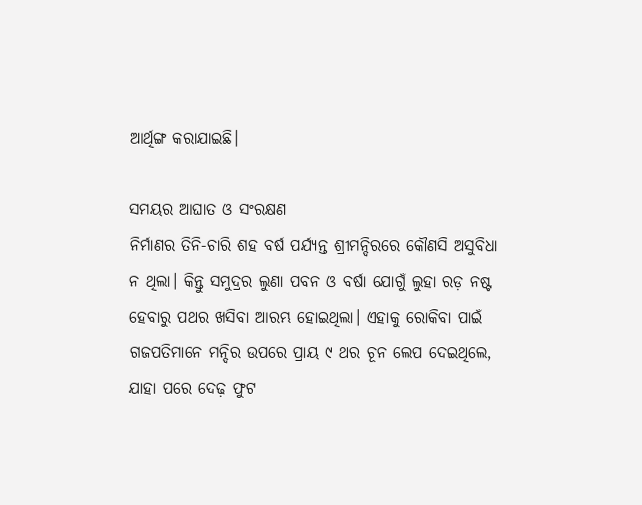ଆର୍ଥିଙ୍ଗ କରାଯାଇଛି।

ସମୟର ଆଘାତ ଓ ସଂରକ୍ଷଣ
ନିର୍ମାଣର ତିନି-ଚାରି ଶହ ବର୍ଷ ପର୍ଯ୍ୟନ୍ତ ଶ୍ରୀମନ୍ଦିରରେ କୌଣସି ଅସୁବିଧା ନ ଥିଲା। କିନ୍ତୁ ସମୁଦ୍ରର ଲୁଣା ପବନ ଓ ବର୍ଷା ଯୋଗୁଁ ଲୁହା ରଡ଼ ନଷ୍ଟ ହେବାରୁ ପଥର ଖସିବା ଆରମ୍ଭ ହୋଇଥିଲା। ଏହାକୁ ରୋକିବା ପାଇଁ ଗଜପତିମାନେ ମନ୍ଦିର ଉପରେ ପ୍ରାୟ ୯ ଥର ଚୂନ ଲେପ ଦେଇଥିଲେ, ଯାହା ପରେ ଦେଢ଼ ଫୁଟ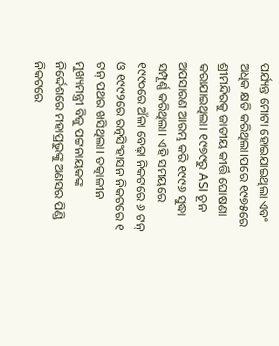ପର୍ଯ୍ୟନ୍ତ ମୋଟା ହୋଇଯାଇଥିଲା ଏବଂ ଅଧିକ କ୍ଷତି କରିଥିଲା।ପରେ ୧୯୭୫ରେ ଶ୍ରୀମନ୍ଦିରକୁ ଜାତୀୟ କୀର୍ତ୍ତି ଘୋଷଣା କରାଯାଇଥିଲା। ୧୯୭୯ରୁ ASI ଚୂନ ଅପସାରଣ ଆରମ୍ଭ କରି ୧୯୯୬ ସୁଦ୍ଧା ସମ୍ପୂର୍ଣ୍ଣ କରିଥିଲା। ଏହି ସମୟରେ ୧୯୯୦ରେ ଅଁଳା ବେଢ଼ା ନିକଟରେ ୬ ଟନ୍ ଓ ୧୯୯୨ରେ ରତ୍ନସିଂହାସନ ନିକଟରେ ୧ ଟନ୍ ପଥର ଖସିଥିଲା। ତତ୍କାଳୀନ ମୁଖ୍ୟମନ୍ତ୍ରୀ ବିଜୁ ପଟ୍ଟନାୟକଙ୍କ ନିର୍ଦ୍ଦେଶରେ ମହାପ୍ରଭୁଙ୍କୁ ଅଣସର ପିଣ୍ଡି ନିକଟରେ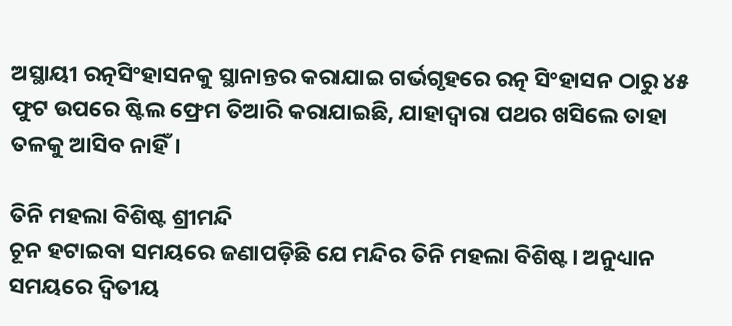ଅସ୍ଥାୟୀ ରତ୍ନସିଂହାସନକୁ ସ୍ଥାନାନ୍ତର କରାଯାଇ ଗର୍ଭଗୃହରେ ରତ୍ନ ସିଂହାସନ ଠାରୁ ୪୫ ଫୁଟ ଉପରେ ଷ୍ଟିଲ ଫ୍ରେମ ତିଆରି କରାଯାଇଛି, ଯାହାଦ୍ୱାରା ପଥର ଖସିଲେ ତାହା ତଳକୁ ଆସିବ ନାହିଁ।

ତିନି ମହଲା ବିଶିଷ୍ଟ ଶ୍ରୀମନ୍ଦି
ଚୂନ ହଟାଇବା ସମୟରେ ଜଣାପଡ଼ିଛି ଯେ ମନ୍ଦିର ତିନି ମହଲା ବିଶିଷ୍ଟ। ଅନୁଧ୍ୟାନ ସମୟରେ ଦ୍ୱିତୀୟ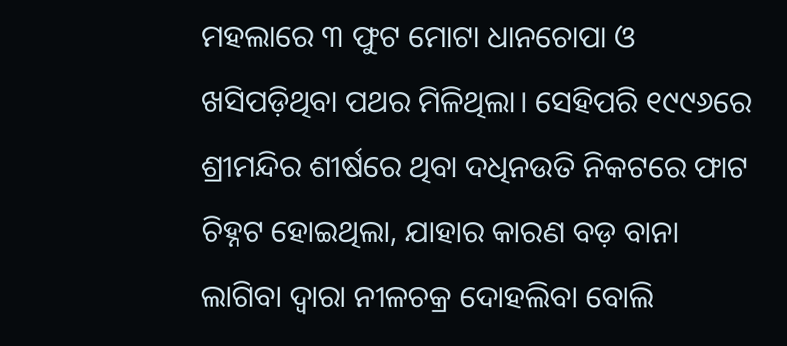ମହଲାରେ ୩ ଫୁଟ ମୋଟା ଧାନଚୋପା ଓ ଖସିପଡ଼ିଥିବା ପଥର ମିଳିଥିଲା। ସେହିପରି ୧୯୯୬ରେ ଶ୍ରୀମନ୍ଦିର ଶୀର୍ଷରେ ଥିବା ଦଧିନଉତି ନିକଟରେ ଫାଟ ଚିହ୍ନଟ ହୋଇଥିଲା, ଯାହାର କାରଣ ବଡ଼ ବାନା ଲାଗିବା ଦ୍ୱାରା ନୀଳଚକ୍ର ଦୋହଲିବା ବୋଲି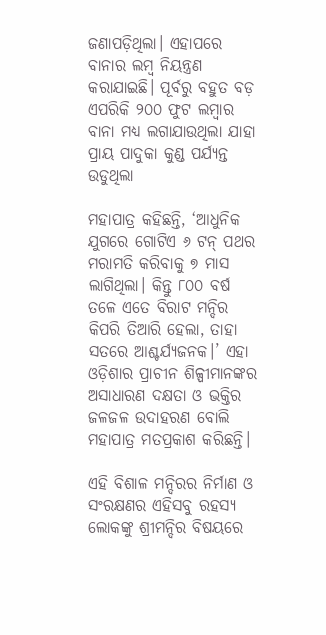ଜଣାପଡ଼ିଥିଲା। ଏହାପରେ ବାନାର ଲମ୍ବ ନିୟନ୍ତ୍ରଣ କରାଯାଇଛି। ପୂର୍ବରୁ ବହୁତ ବଡ଼ ଏପରିକି ୨୦୦ ଫୁଟ ଲମ୍ବାର ବାନା ମଧ୍ୟ ଲଗାଯାଉଥିଲା ଯାହା ପ୍ରାୟ ପାଦୁକା କୁଣ୍ଡ ପର୍ଯ୍ୟନ୍ତ ଉଡୁଥିଲା

ମହାପାତ୍ର କହିଛନ୍ତି, ‘ଆଧୁନିକ ଯୁଗରେ ଗୋଟିଏ ୬ ଟନ୍ ପଥର ମରାମତି କରିବାକୁ ୭ ମାସ ଲାଗିଥିଲା। କିନ୍ତୁ ୮୦୦ ବର୍ଷ ତଳେ ଏତେ ବିରାଟ ମନ୍ଦିର କିପରି ତିଆରି ହେଲା, ତାହା ସତରେ ଆଶ୍ଚର୍ଯ୍ୟଜନକ।’ ଏହା ଓଡ଼ିଶାର ପ୍ରାଚୀନ ଶିଳ୍ପୀମାନଙ୍କର ଅସାଧାରଣ ଦକ୍ଷତା ଓ ଭକ୍ତିର ଜଳଜଳ ଉଦାହରଣ ବୋଲି ମହାପାତ୍ର ମତପ୍ରକାଶ କରିଛନ୍ତି।

ଏହି ବିଶାଳ ମନ୍ଦିରର ନିର୍ମାଣ ଓ ସଂରକ୍ଷଣର ଏହିସବୁ ରହସ୍ୟ ଲୋକଙ୍କୁ ଶ୍ରୀମନ୍ଦିର ବିଷୟରେ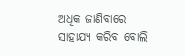ଅଧିକ ଜାଣିବାରେ ସାହାଯ୍ୟ କରିବ ବୋଲି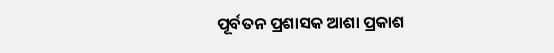ପୂର୍ବତନ ପ୍ରଶାସକ ଆଶା ପ୍ରକାଶ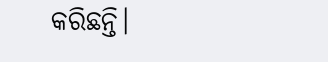କରିଛନ୍ତି।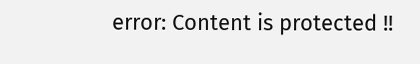error: Content is protected !!